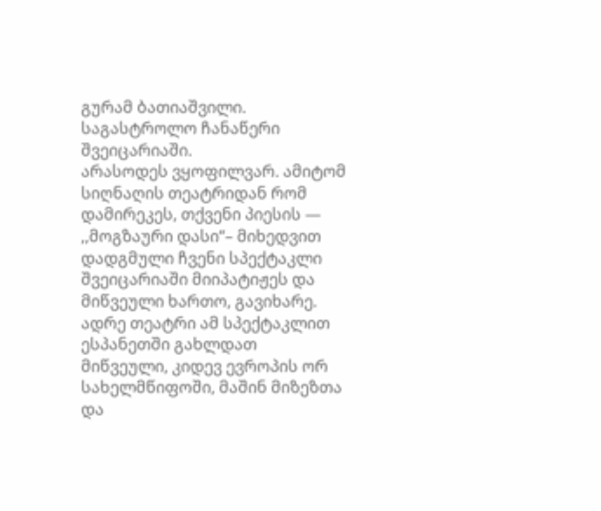გურამ ბათიაშვილი.
საგასტროლო ჩანაწერი
შვეიცარიაში.
არასოდეს ვყოფილვარ. ამიტომ სიღნაღის თეატრიდან რომ დამირეკეს, თქვენი პიესის — ,,მოგზაური დასი“– მიხედვით დადგმული ჩვენი სპექტაკლი შვეიცარიაში მიიპატიჟეს და მიწვეული ხართო, გავიხარე. ადრე თეატრი ამ სპექტაკლით ესპანეთში გახლდათ მიწვეული, კიდევ ევროპის ორ სახელმწიფოში, მაშინ მიზეზთა და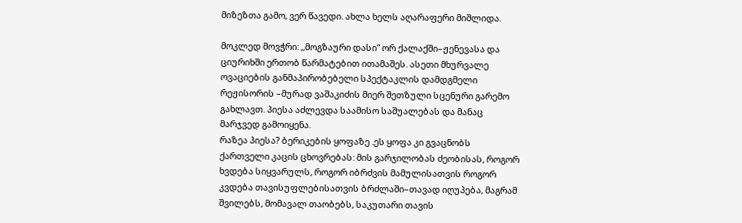მიზეზთა გამო, ვერ წავედი. ახლა ხელს აღარაფერი მიშლიდა.

მოკლედ მოვჭრი: ,,მოგზაური დასი“ ორ ქალაქში–ჟენევასა და ციურიხში ერთობ წარმატებით ითამაშეს. ასეთი მხურვალე ოვაციების განმაპირობებელი სპექტაკლის დამდგმელი რეჟისორის –მურად ვაშაკიძის მიერ შეთზული სცენური გარემო გახლავთ. პიესა აძლევდა საამისო საშუალებას და მანაც მარჯვედ გამოიყენა.
რაზეა პიესა? ბერიკების ყოფაზე .ეს ყოფა კი გვაცნობს ქართველი კაცის ცხოვრებას: მის გარჯილობას ძეობისას, როგორ ხვდება სიყვარულს, როგორ იბრძვის მამულისათვის როგორ კვდება თავისუფლებისათვის ბრძლაში–თავად იღუპება, მაგრამ შვილებს, მომავალ თაობებს, საკუთარი თავის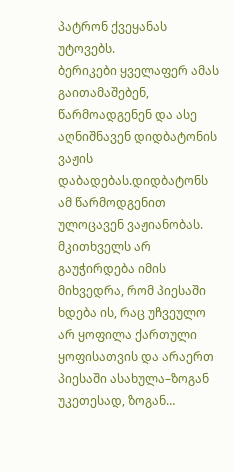პატრონ ქვეყანას უტოვებს.
ბერიკები ყველაფერ ამას გაითამაშებენ, წარმოადგენენ და ასე აღნიშნავენ დიდბატონის ვაჟის დაბადებას.დიდბატონს ამ წარმოდგენით ულოცავენ ვაჟიანობას. მკითხველს არ გაუჭირდება იმის მიხვედრა, რომ პიესაში ხდება ის, რაც უჩვეულო არ ყოფილა ქართული ყოფისათვის და არაერთ პიესაში ასახულა–ზოგან უკეთესად, ზოგან…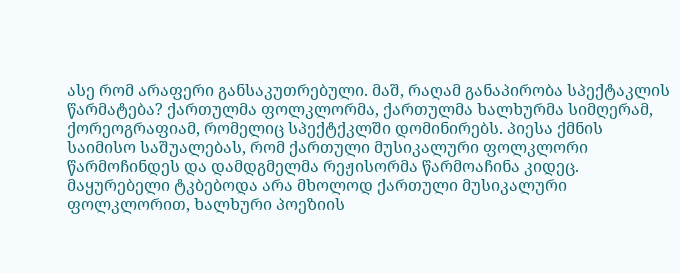ასე რომ არაფერი განსაკუთრებული. მაშ, რაღამ განაპირობა სპექტაკლის წარმატება? ქართულმა ფოლკლორმა, ქართულმა ხალხურმა სიმღერამ, ქორეოგრაფიამ, რომელიც სპექტქკლში დომინირებს. პიესა ქმნის საიმისო საშუალებას, რომ ქართული მუსიკალური ფოლკლორი წარმოჩინდეს და დამდგმელმა რეჟისორმა წარმოაჩინა კიდეც. მაყურებელი ტკბებოდა არა მხოლოდ ქართული მუსიკალური ფოლკლორით, ხალხური პოეზიის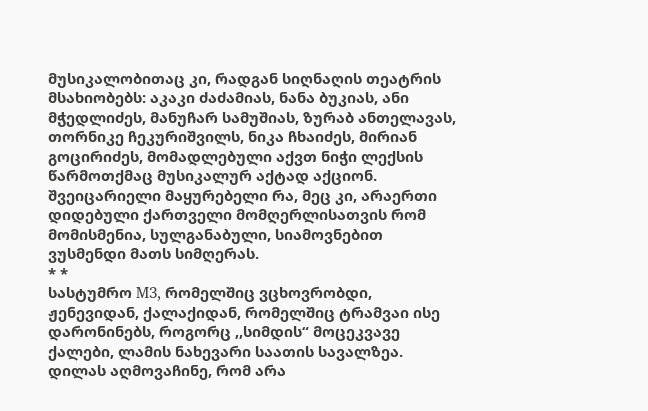მუსიკალობითაც კი, რადგან სიღნაღის თეატრის მსახიობებს: აკაკი ძაძამიას, ნანა ბუკიას, ანი მჭედლიძეს, მანუჩარ სამუშიას, ზურაბ ანთელავას, თორნიკე ჩეკურიშვილს, ნიკა ჩხაიძეს, მირიან გოცირიძეს, მომადლებული აქვთ ნიჭი ლექსის წარმოთქმაც მუსიკალურ აქტად აქციონ. შვეიცარიელი მაყურებელი რა, მეც კი, არაერთი დიდებული ქართველი მომღერლისათვის რომ მომისმენია, სულგანაბული, სიამოვნებით ვუსმენდი მათს სიმღერას.
* *
სასტუმრო M3, რომელშიც ვცხოვრობდი, ჟენევიდან, ქალაქიდან, რომელშიც ტრამვაი ისე დარონინებს, როგორც ,,სიმდის“ მოცეკვავე ქალები, ლამის ნახევარი საათის სავალზეა. დილას აღმოვაჩინე, რომ არა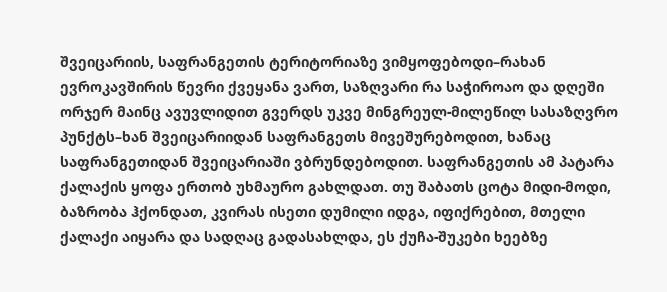შვეიცარიის, საფრანგეთის ტერიტორიაზე ვიმყოფებოდი–რახან ევროკავშირის წევრი ქვეყანა ვართ, საზღვარი რა საჭიროაო და დღეში ორჯერ მაინც ავუვლიდით გვერდს უკვე მინგრეულ-მილეწილ სასაზღვრო პუნქტს–ხან შვეიცარიიდან საფრანგეთს მივეშურებოდით, ხანაც საფრანგეთიდან შვეიცარიაში ვბრუნდებოდით. საფრანგეთის ამ პატარა ქალაქის ყოფა ერთობ უხმაურო გახლდათ. თუ შაბათს ცოტა მიდი-მოდი, ბაზრობა ჰქონდათ, კვირას ისეთი დუმილი იდგა, იფიქრებით, მთელი ქალაქი აიყარა და სადღაც გადასახლდა, ეს ქუჩა-შუკები ხეებზე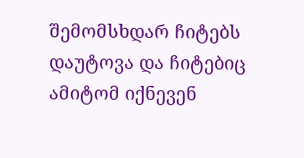შემომსხდარ ჩიტებს დაუტოვა და ჩიტებიც ამიტომ იქნევენ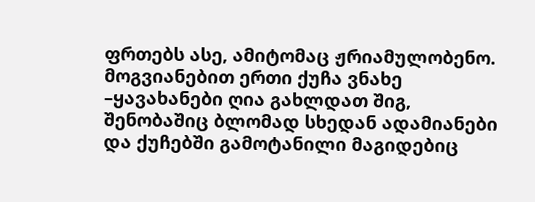ფრთებს ასე, ამიტომაც ჟრიამულობენო. მოგვიანებით ერთი ქუჩა ვნახე –ყავახანები ღია გახლდათ შიგ, შენობაშიც ბლომად სხედან ადამიანები და ქუჩებში გამოტანილი მაგიდებიც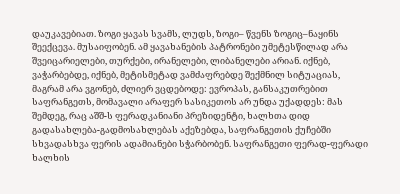დაუკავებიათ. ზოგი ყავას სვამს, ლუდს, ზოგი– წვენს ზოგიც–ნაყინს შეექცევა. მუსაიფობენ. ამ ყავახანების პატრონები უმეტესწილად არა შვეიცარიელები, თურქები, ირანელები, ლიბანელები არიან. იქნებ, ვაჭარბებდე, იქნებ, მეტისმეტად ვამძაფრებდე შექმნილ სიტუაციას, მაგრამ არა ვგონებ, ძლიერ ვცდებოდე: ევროპას, განსაკუთრებით საფრანგეთს, მომავალი არაფერ სასიკეთოს არ უნდა უქადდეს: მას შემდეგ, რაც აშშ-ს ფერადკანიანი პრეზიდენტი, ხალხთა დიდ გადასახლება-გადმოსახლებას აქეზებდა, საფრანგეთის ქუჩებში სხვადასხვა ფერის ადამიანები სჭარბობენ. საფრანგეთი ფერად-ფერადი ხალხის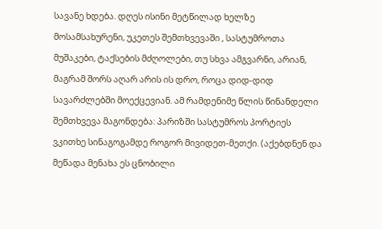სავანე ხდება. დღეს ისინი მეტწილად ხელზე მოსამსახურენი, უკეთეს შემთხვევაში , სასტუმროთა მუშაკები, ტაქსების მძღოლები, თუ სხვა ამგვარნი, არიან, მაგრამ შორს აღარ არის ის დრო, როცა დიდ-დიდ სავარძლებში მოექცევიან. ამ რამდენიმე წლის წინანდელი შემთხვევა მაგონდება: პარიზში სასტუმროს პორტიეს ვკითხე სინაგოგამდე როგორ მივიდეთ-მეთქი. (აქებდნენ და მეწადა მენახა ეს ცნობილი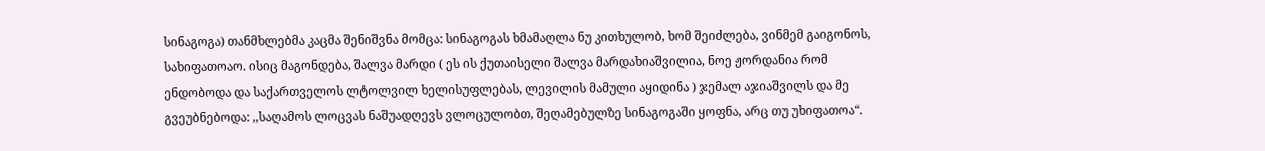სინაგოგა) თანმხლებმა კაცმა შენიშვნა მომცა: სინაგოგას ხმამაღლა ნუ კითხულობ, ხომ შეიძლება, ვინმემ გაიგონოს, სახიფათოაო. ისიც მაგონდება, შალვა მარდი ( ეს ის ქუთაისელი შალვა მარდახიაშვილია, ნოე ჟორდანია რომ ენდობოდა და საქართველოს ლტოლვილ ხელისუფლებას, ლევილის მამული აყიდინა ) ჯემალ აჯიაშვილს და მე გვეუბნებოდა: ,,საღამოს ლოცვას ნაშუადღევს ვლოცულობთ, შეღამებულზე სინაგოგაში ყოფნა, არც თუ უხიფათოა“.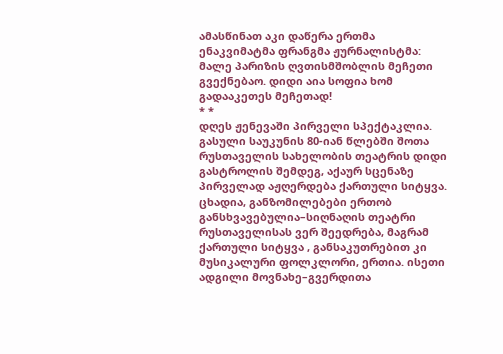ამასწინათ აკი დაწერა ერთმა ენაკვიმატმა ფრანგმა ჟურნალისტმა: მალე პარიზის ღვთისმშობლის მეჩეთი გვექნებაო. დიდი აია სოფია ხომ გადააკეთეს მეჩეთად!
* *
დღეს ჟენევაში პირველი სპექტაკლია. გასული საუკუნის 80-იან წლებში შოთა რუსთაველის სახელობის თეატრის დიდი გასტროლის შემდეგ, აქაურ სცენაზე პირველად აჟღერდება ქართული სიტყვა. ცხადია, განზომილებები ერთობ განსხვავებულია–სიღნაღის თეატრი რუსთაველისას ვერ შეედრება, მაგრამ ქართული სიტყვა , განსაკუთრებით კი მუსიკალური ფოლკლორი, ერთია. ისეთი ადგილი მოვნახე–გვერდითა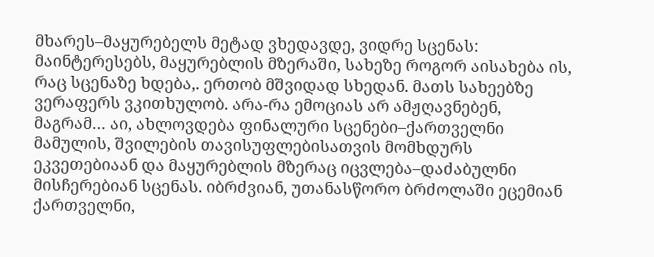მხარეს–მაყურებელს მეტად ვხედავდე, ვიდრე სცენას: მაინტერესებს, მაყურებლის მზერაში, სახეზე როგორ აისახება ის, რაც სცენაზე ხდება,. ერთობ მშვიდად სხედან. მათს სახეებზე ვერაფერს ვკითხულობ. არა-რა ემოციას არ ამჟღავნებენ, მაგრამ… აი, ახლოვდება ფინალური სცენები–ქართველნი მამულის, შვილების თავისუფლებისათვის მომხდურს ეკვეთებიაან და მაყურებლის მზერაც იცვლება–დაძაბულნი მისჩერებიან სცენას. იბრძვიან, უთანასწორო ბრძოლაში ეცემიან ქართველნი,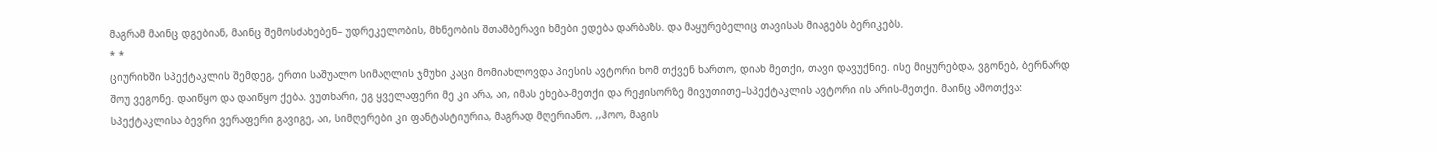მაგრამ მაინც დგებიან, მაინც შემოსძახებენ– უდრეკელობის, მხნეობის შთამბერავი ხმები ედება დარბაზს. და მაყურებელიც თავისას მიაგებს ბერიკებს.
* *
ციურიხში სპექტაკლის შემდეგ, ერთი საშუალო სიმაღლის ჯმუხი კაცი მომიახლოვდა პიესის ავტორი ხომ თქვენ ხართო, დიახ მეთქი, თავი დავუქნიე. ისე მიყურებდა, ვგონებ, ბერნარდ შოუ ვეგონე. დაიწყო და დაიწყო ქება. ვუთხარი, ეგ ყველაფერი მე კი არა, აი, იმას ეხება-მეთქი და რეჟისორზე მივუთითე–სპექტაკლის ავტორი ის არის-მეთქი. მაინც ამოთქვა: სპექტაკლისა ბევრი ვერაფერი გავიგე, აი, სიმღერები კი ფანტასტიურია, მაგრად მღერიანო. ,,ჰოო, მაგის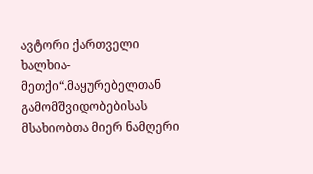ავტორი ქართველი ხალხია-მეთქი“.მაყურებელთან გამომშვიდობებისას მსახიობთა მიერ ნამღერი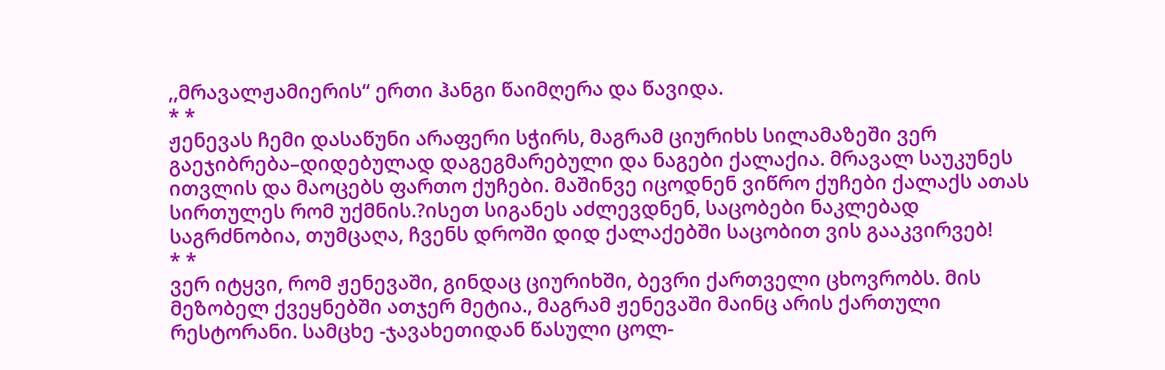,,მრავალჟამიერის“ ერთი ჰანგი წაიმღერა და წავიდა.
* *
ჟენევას ჩემი დასაწუნი არაფერი სჭირს, მაგრამ ციურიხს სილამაზეში ვერ გაეჯიბრება–დიდებულად დაგეგმარებული და ნაგები ქალაქია. მრავალ საუკუნეს ითვლის და მაოცებს ფართო ქუჩები. მაშინვე იცოდნენ ვიწრო ქუჩები ქალაქს ათას სირთულეს რომ უქმნის.?ისეთ სიგანეს აძლევდნენ, საცობები ნაკლებად საგრძნობია, თუმცაღა, ჩვენს დროში დიდ ქალაქებში საცობით ვის გააკვირვებ!
* *
ვერ იტყვი, რომ ჟენევაში, გინდაც ციურიხში, ბევრი ქართველი ცხოვრობს. მის მეზობელ ქვეყნებში ათჯერ მეტია., მაგრამ ჟენევაში მაინც არის ქართული რესტორანი. სამცხე -ჯავახეთიდან წასული ცოლ-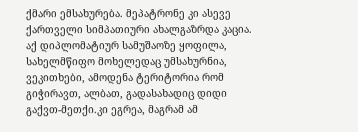ქმარი ემსახურება. მეპატრონე კი ასევე ქართველი სიმპათიური ახალგაზრდა კაცია. აქ დიპლომატიურ სამუშაოზე ყოფილა, სახელმწიფო მოხელედაც უმსახურნია, ვეკითხები, ამოდენა ტერიტორია რომ გიჭირავთ, ალბათ, გადასახადიც დიდი გაქვთ-მეთქი.კი ეგრეა, მაგრამ ამ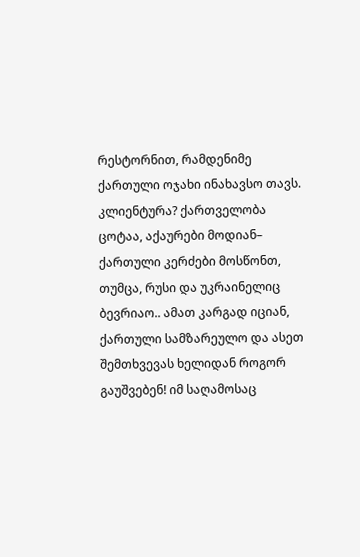რესტორნით, რამდენიმე ქართული ოჯახი ინახავსო თავს. კლიენტურა? ქართველობა ცოტაა, აქაურები მოდიან– ქართული კერძები მოსწონთ, თუმცა, რუსი და უკრაინელიც ბევრიაო.. ამათ კარგად იციან, ქართული სამზარეულო და ასეთ შემთხვევას ხელიდან როგორ გაუშვებენ! იმ საღამოსაც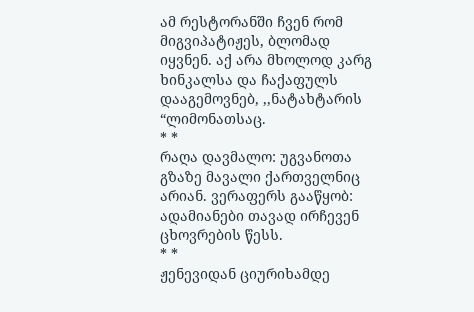ამ რესტორანში ჩვენ რომ მიგვიპატიჟეს, ბლომად იყვნენ. აქ არა მხოლოდ კარგ ხინკალსა და ჩაქაფულს დააგემოვნებ, ,,ნატახტარის “ლიმონათსაც.
* *
რაღა დავმალო: უგვანოთა გზაზე მავალი ქართველნიც არიან. ვერაფერს გააწყობ: ადამიანები თავად ირჩევენ ცხოვრების წესს.
* *
ჟენევიდან ციურიხამდე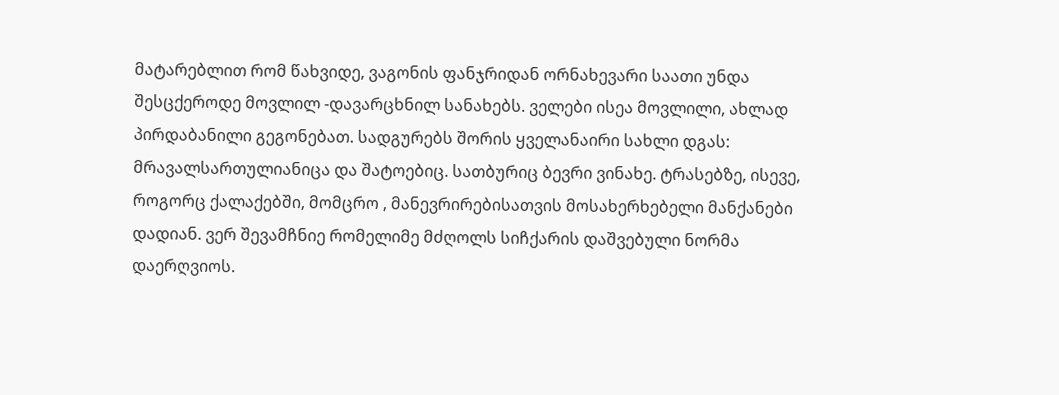მატარებლით რომ წახვიდე, ვაგონის ფანჯრიდან ორნახევარი საათი უნდა შესცქეროდე მოვლილ -დავარცხნილ სანახებს. ველები ისეა მოვლილი, ახლად პირდაბანილი გეგონებათ. სადგურებს შორის ყველანაირი სახლი დგას: მრავალსართულიანიცა და შატოებიც. სათბურიც ბევრი ვინახე. ტრასებზე, ისევე, როგორც ქალაქებში, მომცრო , მანევრირებისათვის მოსახერხებელი მანქანები დადიან. ვერ შევამჩნიე რომელიმე მძღოლს სიჩქარის დაშვებული ნორმა დაერღვიოს.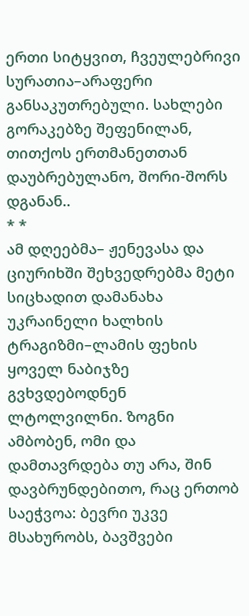ერთი სიტყვით, ჩვეულებრივი სურათია–არაფერი განსაკუთრებული. სახლები გორაკებზე შეფენილან, თითქოს ერთმანეთთან დაუბრებულანო, შორი-შორს დგანან..
* *
ამ დღეებმა– ჟენევასა და ციურიხში შეხვედრებმა მეტი სიცხადით დამანახა უკრაინელი ხალხის ტრაგიზმი–ლამის ფეხის ყოველ ნაბიჯზე გვხვდებოდნენ ლტოლვილნი. ზოგნი ამბობენ, ომი და დამთავრდება თუ არა, შინ დავბრუნდებითო, რაც ერთობ საეჭვოა: ბევრი უკვე მსახურობს, ბავშვები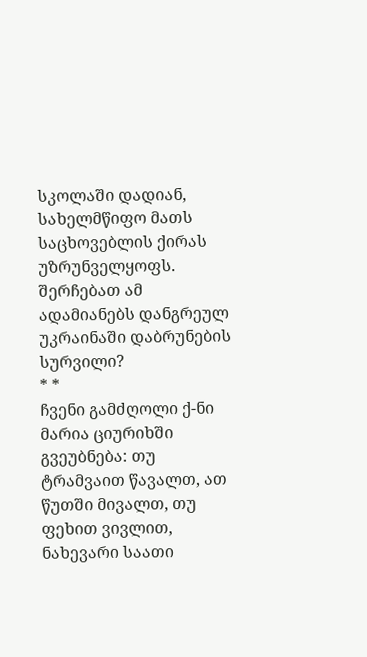სკოლაში დადიან, სახელმწიფო მათს საცხოვებლის ქირას უზრუნველყოფს. შერჩებათ ამ ადამიანებს დანგრეულ უკრაინაში დაბრუნების სურვილი?
* *
ჩვენი გამძღოლი ქ-ნი მარია ციურიხში გვეუბნება: თუ ტრამვაით წავალთ, ათ წუთში მივალთ, თუ ფეხით ვივლით, ნახევარი საათი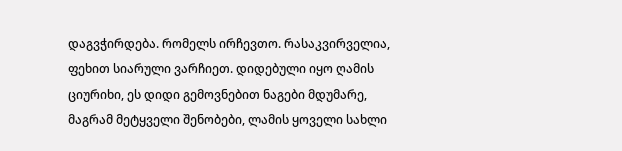დაგვჭირდება. რომელს ირჩევთო. რასაკვირველია, ფეხით სიარული ვარჩიეთ. დიდებული იყო ღამის ციურიხი, ეს დიდი გემოვნებით ნაგები მდუმარე, მაგრამ მეტყველი შენობები, ლამის ყოველი სახლი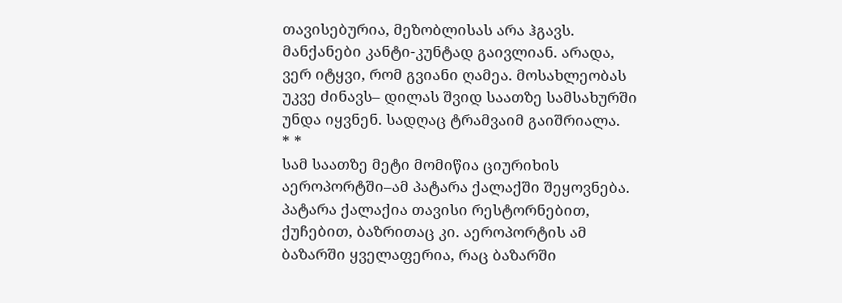თავისებურია, მეზობლისას არა ჰგავს. მანქანები კანტი-კუნტად გაივლიან. არადა, ვერ იტყვი, რომ გვიანი ღამეა. მოსახლეობას უკვე ძინავს– დილას შვიდ საათზე სამსახურში უნდა იყვნენ. სადღაც ტრამვაიმ გაიშრიალა.
* *
სამ საათზე მეტი მომიწია ციურიხის აეროპორტში–ამ პატარა ქალაქში შეყოვნება. პატარა ქალაქია თავისი რესტორნებით, ქუჩებით, ბაზრითაც კი. აეროპორტის ამ ბაზარში ყველაფერია, რაც ბაზარში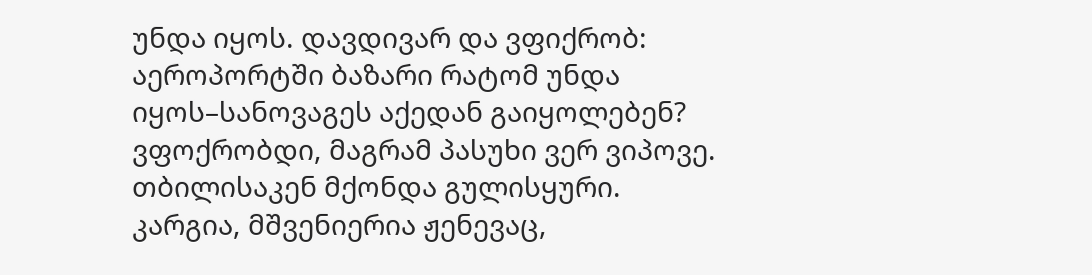უნდა იყოს. დავდივარ და ვფიქრობ: აეროპორტში ბაზარი რატომ უნდა იყოს–სანოვაგეს აქედან გაიყოლებენ? ვფოქრობდი, მაგრამ პასუხი ვერ ვიპოვე. თბილისაკენ მქონდა გულისყური. კარგია, მშვენიერია ჟენევაც,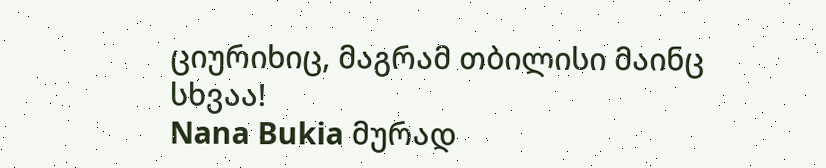ციურიხიც, მაგრამ თბილისი მაინც სხვაა!
Nana Bukia მურად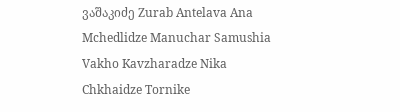ვაშაკიძე Zurab Antelava Ana Mchedlidze Manuchar Samushia Vakho Kavzharadze Nika Chkhaidze Tornike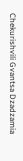Chekurishvili Gvantsa Dzadzamia